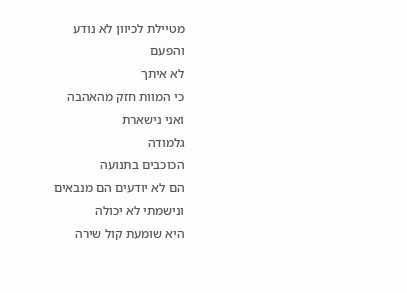מטיילת לכיוון לא נודע
והפעם
לא איתך
כי המוות חזק מהאהבה
ואני נישארת
גלמודה
הכוכבים בתנועה
הם לא יודעים הם מנבאים
ונישמתי לא יכולה
היא שומעת קול שירה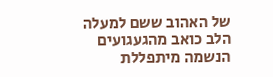של האהוב ששם למעלה
הלב כואב מהגעגועים
הנשמה מיתפללת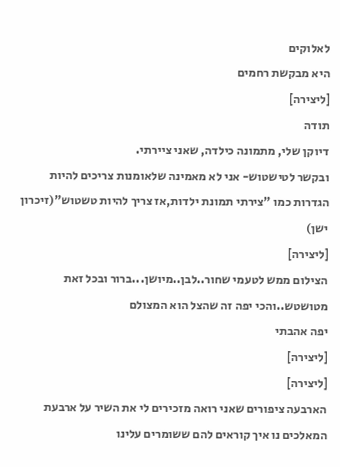לאלוקים
היא מבקשת רחמים
[ליצירה]
תודה
דיוקן שלי, מתמונה כילדה, שאני ציירתי.
ובקשר לטישטוש- אני לא מאמינה שלאומנות צריכים להיות הגדרות כמו "צירתי תמונת ילדות,אז צריך להיות טשטוש"(זיכרון ישן)
[ליצירה]
הצילום ממש לטעמי שחור..לבן..מיושן...ברור ובכל זאת מטושטש..והכי יפה זה שהצל הוא המצולם
יפה אהבתי
[ליצירה]
[ליצירה]
הארבעה ציפורים שאני רואה מזכירים לי את השיר על ארבעת המאלכים נו איך קוראים להם ששומרים עלינו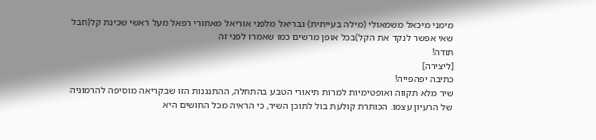מימני מיכאל משמאולי (מילה בעייתית) גבריאל מלפני אוריאל מאחורי רפאל מעל ראשי שכינת קל(חבל שאי אפשר לנקד את הקל)בכל אופן מרשים כמו שאמרו לפני זה
תודה!
[ליצירה]
כתיבה יפהפייה!
שיר מלא תקווה ואופטימיות למרות תיאורי הטבע בהתחלה, ההתנגנות הזו שבקריאה מוסיפה להרמוניה של הרעיון עצמו. הכותרת קולעת בול לתוכן השיר, כי הראיה מכל החושים היא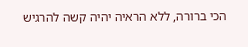הכי ברורה, ללא הראיה יהיה קשה להרגיש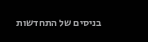בניסים של התחדשות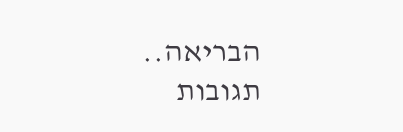הבריאה..
תגובות